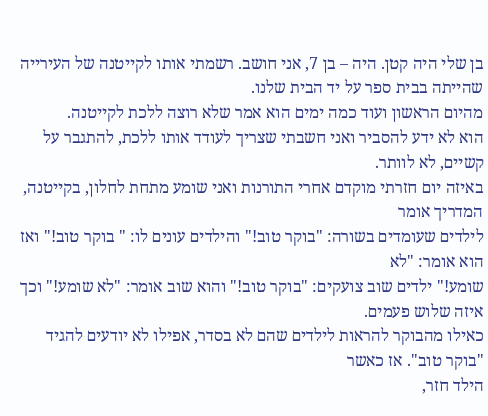בן שלי היה קטן. היה – בן 7, אני חושב. רשמתי אותו לקייטנה של העירייה שהייתה בבית ספר על יד הבית שלנו.
מהיום הראשון ועוד כמה ימים הוא אמר שלא רוצה ללכת לקייטנה.
הוא לא ידע להסביר ואני חשבתי שצריך לעודד אותו ללכת, להתגבר על קשיים, לא לוותר.
באיזה יום חזרתי מוקדם אחרי התורנות ואני שומע מתחת לחלון, בקייטנה, המדריך אומר
לילדים שעומדים בשורה: "בוקר טוב!" והילדים עונים לו: " בוקר טוב!" ואז הוא אומר: "לא
שומע!" ילדים שוב צועקים: "בוקר טוב!" והוא שוב אומר: "לא שומע!" וכך איזה שלוש פעמים.
כאילו מהבוקר להראות לילדים שהם לא בסדר, אפילו לא יודעים להגיד "בוקר טוב". אז כאשר
הילד חזר,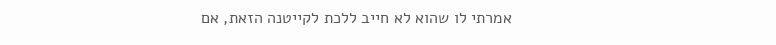אמרתי לו שהוא לא חייב ללכת לקייטנה הזאת, אם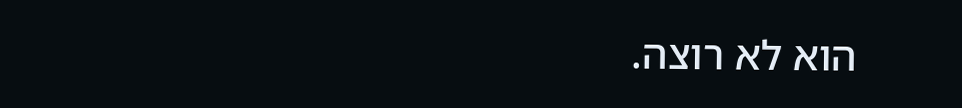הוא לא רוצה.